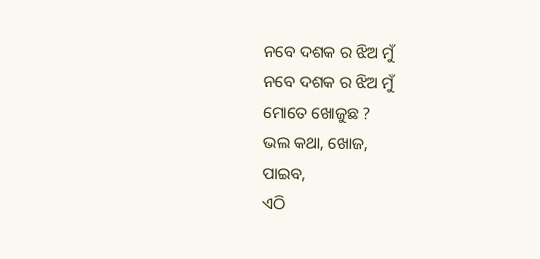ନବେ ଦଶକ ର ଝିଅ ମୁଁ
ନବେ ଦଶକ ର ଝିଅ ମୁଁ
ମୋତେ ଖୋଜୁଛ ?
ଭଲ କଥା, ଖୋଜ,
ପାଇବ,
ଏଠି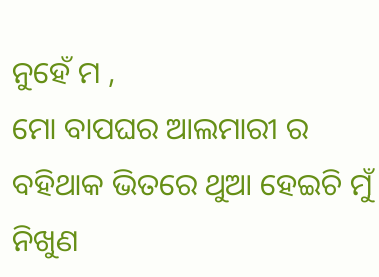ନୁହେଁ ମ ,
ମୋ ବାପଘର ଆଲମାରୀ ର
ବହିଥାକ ଭିତରେ ଥୁଆ ହେଇଚି ମୁଁ
ନିଖୁଣ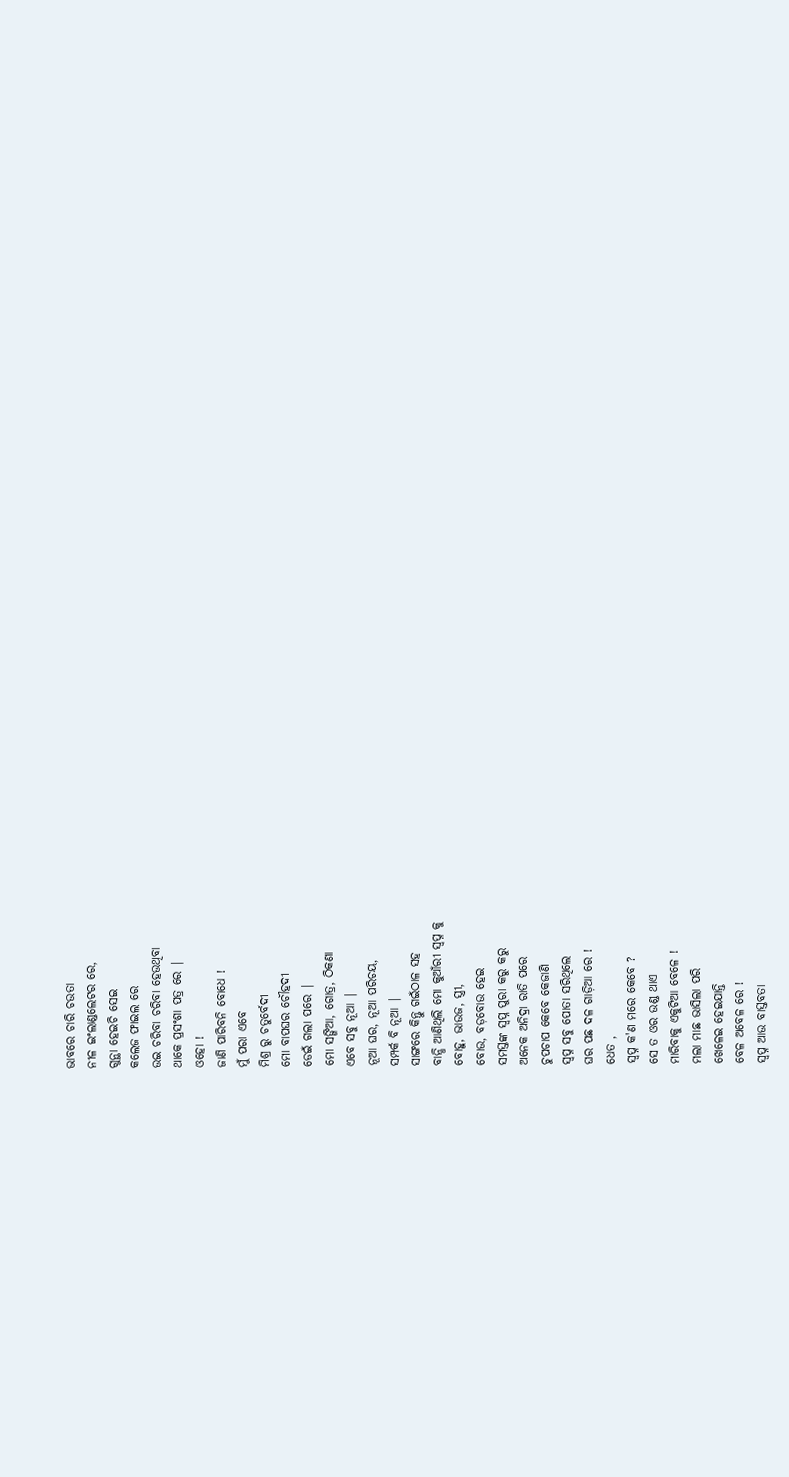ଭାବରେ ଚାରି ଚଉତା
ନୀଳ ଇଂଲାଣ୍ଡଲେଟର ରେ,
ଗୁନ୍ଥା ହେଇଚି ସେଇ
କଲେଜ ଫାଇଲ ରେ
ଉଇ ଚରିବା ଚରିବା ହେଉଥିବା
ଥାକେ ପ୍ରସଂଶା ପତ୍ର ରେ |
ଓହୋ !
ଜାଣି ପାରିବନି ବୋଧେ !
ମୁଁ ପରା ଏବେ
ମିଶ୍ର ରୁ ଚତୁର୍ବେଦୀ
ମୋ ବାପଘର ଚୌହଦୀ
ଡେଇଁ ଗଲା ପରେ |
ମୋ ସଙ୍ଗିଆ, ଗୋତ୍ର, ଠିକଣା
ଏବେ ସବୁ ନୂଆ |
ନୂଆ ଘର, ନୂଆ ପରିଚୟ,
ସମ୍ପର୍କ ବି ନୂଆ |
ସାଙ୍ଗରେ କିନ୍ତୁ ଗଇଁଠାଳ ସହ
ବାନ୍ଧି ଆଣିଥିଲି ମୋ କୁଆଁରୀ ସ୍ଵପ୍ନ କୁ
ବୋହୁ, ଭାଉଜ, ସ୍ତ୍ରୀ,
ବୋଉ, ବଡ଼ବୋଉ ହେଇ
ସମସ୍ତଙ୍କ ସ୍ଵପ୍ନ ପୁରା କରୁ କରୁ
ଅନେକ ଅନିଦ୍ରା ରାତି ପରେ
ଚୁପଚାପ କେବେ କେଜାଣି
ସ୍ଵପ୍ନ ସବୁ ପୋତା ସରିଥିଲେ
ଘର ପଛ ଦଳ ଗାଡ଼ିଆ ରେ !
ଧେତ ,
ସ୍ଵପ୍ନ କ'ଣ ମରେ କେବେ ?
ସେ ତ ଓର ଉଣ୍ଡ ଥାଏ
ମାରିବାକୁ ଏକୁଟିଆ ବେଳେ !
ମଲା ମାଛ ଭାସିଲା ପରି
ଖେଳେଇ ହେଇଯାନ୍ତି
ବେଳ ଅବେଳ ରେ !
ସ୍ଵପ୍ନ ଆଉ ବାସ୍ତବତା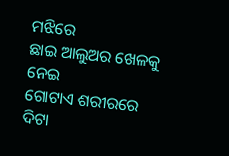ମଝିରେ
ଛାଇ ଆଲୁଅର ଖେଳକୁ ନେଇ
ଗୋଟାଏ ଶରୀରରେ
ଦିଟା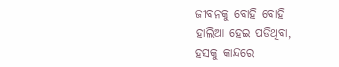ଜୀବନକୁ ବୋହି ବୋହି
ହାଲିଆ ହେଇ ପଡିଥିବା,
ହସକୁ କାନ୍ଦରେ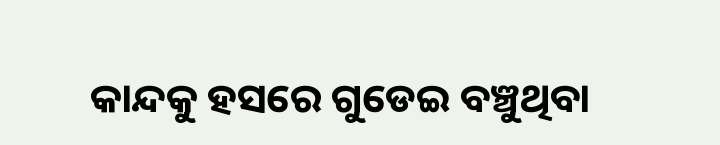କାନ୍ଦକୁ ହସରେ ଗୁଡେଇ ବଞ୍ଚୁଥିବା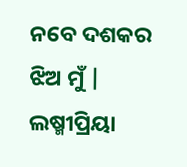ନବେ ଦଶକର ଝିଅ ମୁଁ |
ଲଷ୍ମୀପ୍ରିୟା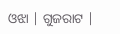ଓଝା | ଗୁଜରାଟ |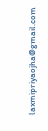laxmipriyaojha@gmail.com